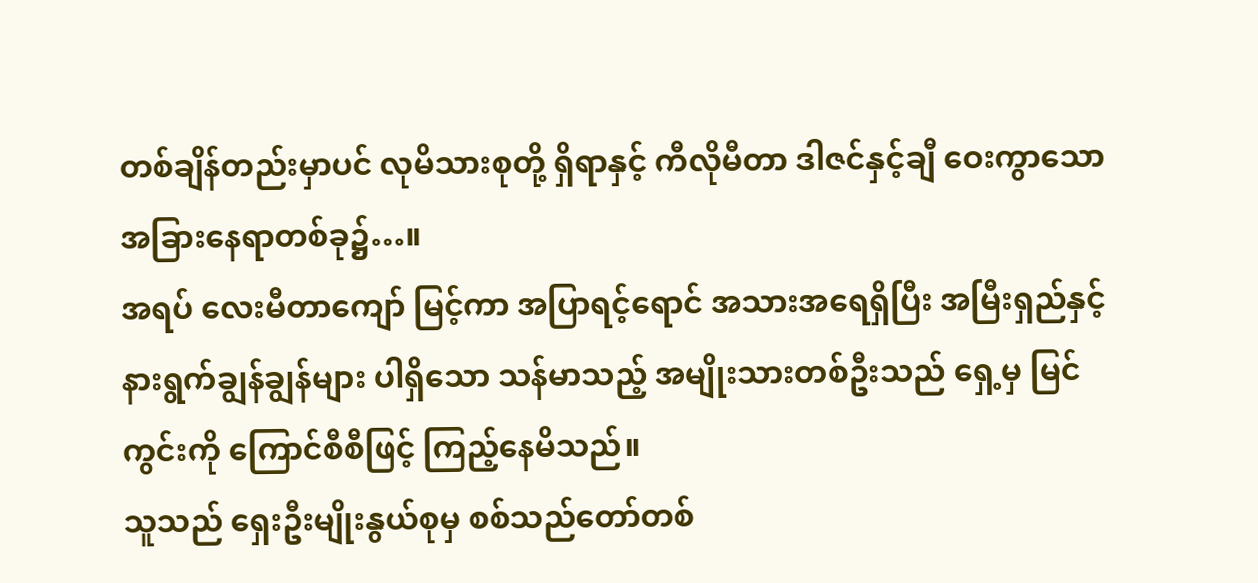တစ်ချိန်တည်းမှာပင် လုမိသားစုတို့ ရှိရာနှင့် ကီလိုမီတာ ဒါဇင်နှင့်ချီ ဝေးကွာသော အခြားနေရာတစ်ခု၌…။
အရပ် လေးမီတာကျော် မြင့်ကာ အပြာရင့်ရောင် အသားအရေရှိပြီး အမြီးရှည်နှင့် နားရွက်ချွန်ချွန်များ ပါရှိသော သန်မာသည့် အမျိုးသားတစ်ဦးသည် ရှေ့မှ မြင်ကွင်းကို ကြောင်စီစီဖြင့် ကြည့်နေမိသည်။
သူသည် ရှေးဦးမျိုးနွယ်စုမှ စစ်သည်တော်တစ်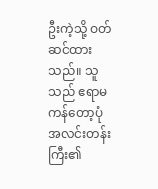ဦးကဲ့သို့ ဝတ်ဆင်ထားသည်။ သူသည် ဧရာမ ကန်တော့ပုံ အလင်းတန်းကြီး၏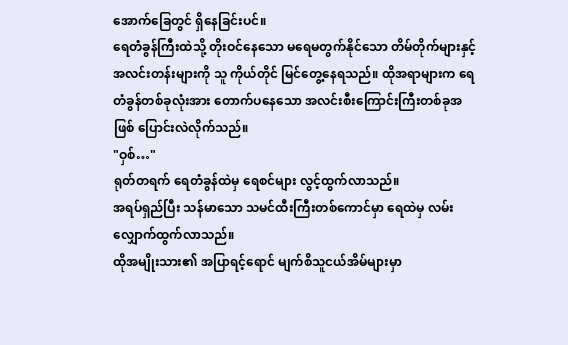အောက်ခြေတွင် ရှိနေခြင်းပင်။
ရေတံခွန်ကြီးထဲသို့ တိုးဝင်နေသော မရေမတွက်နိုင်သော တိမ်တိုက်များနှင့် အလင်းတန်းများကို သူ ကိုယ်တိုင် မြင်တွေ့နေရသည်။ ထိုအရာများက ရေတံခွန်တစ်ခုလုံးအား တောက်ပနေသော အလင်းစီးကြောင်းကြီးတစ်ခုအဖြစ် ပြောင်းလဲလိုက်သည်။
"ဝှစ်…"
ရုတ်တရက် ရေတံခွန်ထဲမှ ရေစင်များ လွင့်ထွက်လာသည်။
အရပ်ရှည်ပြီး သန်မာသော သမင်ထီးကြီးတစ်ကောင်မှာ ရေထဲမှ လမ်းလျှောက်ထွက်လာသည်။
ထိုအမျိုးသား၏ အပြာရင့်ရောင် မျက်စိသူငယ်အိမ်များမှာ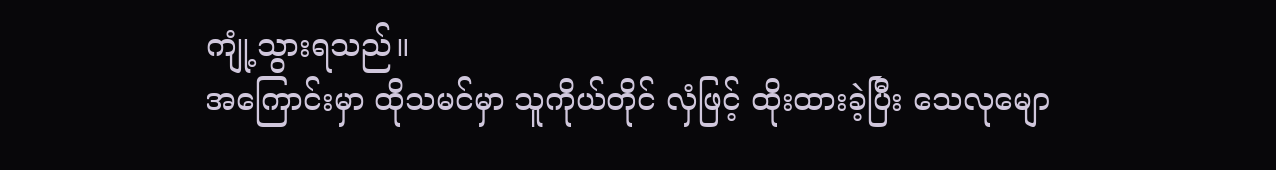ကျုံ့သွားရသည်။
အကြောင်းမှာ ထိုသမင်မှာ သူကိုယ်တိုင် လှံဖြင့် ထိုးထားခဲ့ပြီး သေလုမျော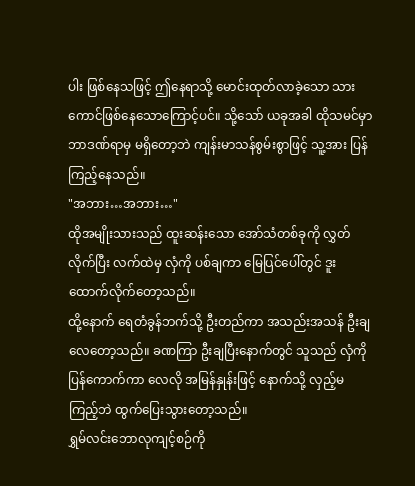ပါး ဖြစ်နေသဖြင့် ဤနေရာသို့ မောင်းထုတ်လာခဲ့သော သားကောင်ဖြစ်နေသောကြောင့်ပင်။ သို့သော် ယခုအခါ ထိုသမင်မှာ ဘာဒဏ်ရာမှ မရှိတော့ဘဲ ကျန်းမာသန်စွမ်းစွာဖြင့် သူ့အား ပြန်ကြည့်နေသည်။
"အဘား…အဘား…"
ထိုအမျိုးသားသည် ထူးဆန်းသော အော်သံတစ်ခုကို လွှတ်လိုက်ပြီး လက်ထဲမှ လှံကို ပစ်ချကာ မြေပြင်ပေါ်တွင် ဒူးထောက်လိုက်တော့သည်။
ထို့နောက် ရေတံခွန်ဘက်သို့ ဦးတည်ကာ အသည်းအသန် ဦးချလေတော့သည်။ ခဏကြာ ဦးချပြီးနောက်တွင် သူသည် လှံကို ပြန်ကောက်ကာ လေလို အမြန်နှုန်းဖြင့် နောက်သို့ လှည့်မကြည့်ဘဲ ထွက်ပြေးသွားတော့သည်။
ရွှမ်လင်းဘောလုကျင့်စဉ်ကို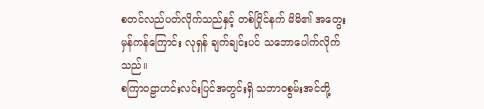စတင်လည်ပတ်လိုက်သည်နှင့် တစ်ပြိုင်နက် မိမိ၏ အတွေး မှန်ကန်ကြောင်း လုရှန် ချက်ချင်းပင် သဘောပေါက်လိုက်သည်။
စကြာဝဠာဟင်းလင်းပြင်အတွင်းရှိ သဘာဝစွမ်းအင်တို့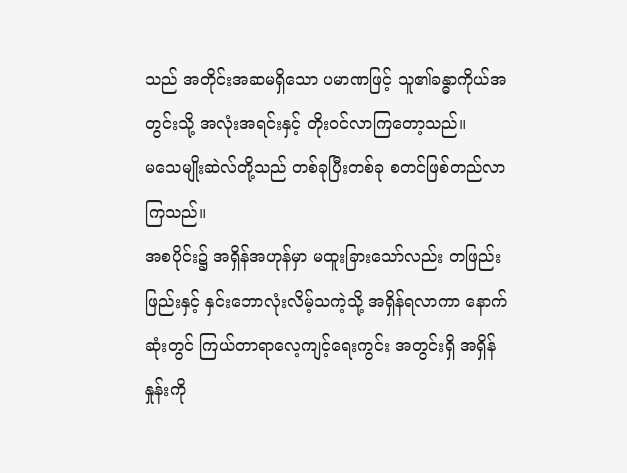သည် အတိုင်းအဆမရှိသော ပမာဏဖြင့် သူ၏ခန္ဓာကိုယ်အတွင်းသို့ အလုံးအရင်းနှင့် တိုးဝင်လာကြတော့သည်။
မသေမျိုးဆဲလ်တို့သည် တစ်ခုပြီးတစ်ခု စတင်ဖြစ်တည်လာကြသည်။
အစပိုင်း၌ အရှိန်အဟုန်မှာ မထူးခြားသော်လည်း တဖြည်းဖြည်းနှင့် နှင်းဘောလုံးလိမ့်သကဲ့သို့ အရှိန်ရလာကာ နောက်ဆုံးတွင် ကြယ်တာရာလေ့ကျင့်ရေးကွင်း အတွင်းရှိ အရှိန်နှုန်းကို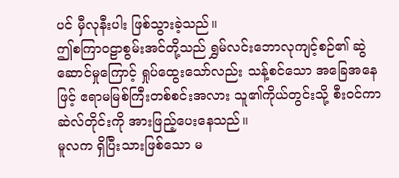ပင် မှီလုနီးပါး ဖြစ်သွားခဲ့သည်။
ဤစကြာဝဠာစွမ်းအင်တို့သည် ရွှမ်လင်းဘောလုကျင့်စဉ်၏ ဆွဲဆောင်မှုကြောင့် ရှုပ်ထွေးသော်လည်း သန့်စင်သော အခြေအနေဖြင့် ဧရာမမြစ်ကြီးတစ်စင်းအလား သူ၏ကိုယ်တွင်းသို့ စီးဝင်ကာ ဆဲလ်တိုင်းကို အားဖြည့်ပေးနေသည်။
မူလက ရှိပြီးသားဖြစ်သော မ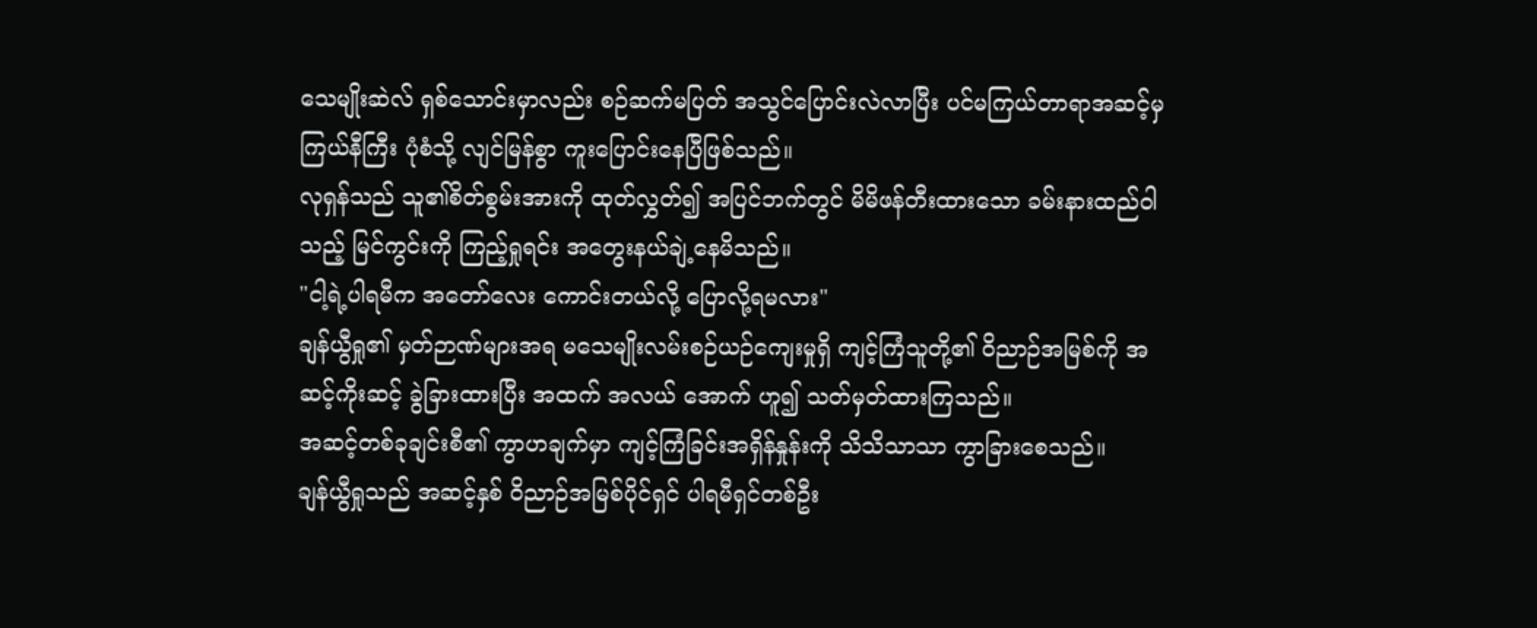သေမျိုးဆဲလ် ရှစ်သောင်းမှာလည်း စဉ်ဆက်မပြတ် အသွင်ပြောင်းလဲလာပြီး ပင်မကြယ်တာရာအဆင့်မှ ကြယ်နီကြီး ပုံစံသို့ လျင်မြန်စွာ ကူးပြောင်းနေပြီဖြစ်သည်။
လုရှန်သည် သူ၏စိတ်စွမ်းအားကို ထုတ်လွှတ်၍ အပြင်ဘက်တွင် မိမိဖန်တီးထားသော ခမ်းနားထည်ဝါသည့် မြင်ကွင်းကို ကြည့်ရှုရင်း အတွေးနယ်ချဲ့နေမိသည်။
"ငါ့ရဲ့ပါရမီက အတော်လေး ကောင်းတယ်လို့ ပြောလို့ရမလား"
ချန်ယွီရှု၏ မှတ်ဉာဏ်များအရ မသေမျိုးလမ်းစဉ်ယဉ်ကျေးမှုရှိ ကျင့်ကြံသူတို့၏ ဝိညာဉ်အမြစ်ကို အဆင့်ကိုးဆင့် ခွဲခြားထားပြီး အထက် အလယ် အောက် ဟူ၍ သတ်မှတ်ထားကြသည်။
အဆင့်တစ်ခုချင်းစီ၏ ကွာဟချက်မှာ ကျင့်ကြံခြင်းအရှိန်နှုန်းကို သိသိသာသာ ကွာခြားစေသည်။
ချန်ယွီရှုသည် အဆင့်နှစ် ဝိညာဉ်အမြစ်ပိုင်ရှင် ပါရမီရှင်တစ်ဦး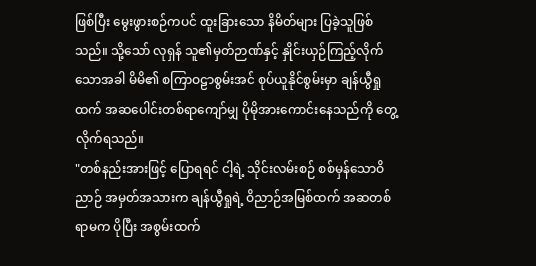ဖြစ်ပြီး မွေးဖွားစဉ်ကပင် ထူးခြားသော နိမိတ်များ ပြခဲ့သူဖြစ်သည်။ သို့သော် လုရှန် သူ၏မှတ်ဉာဏ်နှင့် နှိုင်းယှဉ်ကြည့်လိုက်သောအခါ မိမိ၏ စကြာဝဠာစွမ်းအင် စုပ်ယူနိုင်စွမ်းမှာ ချန်ယွီရှုထက် အဆပေါင်းတစ်ရာကျော်မျှ ပိုမိုအားကောင်းနေသည်ကို တွေ့လိုက်ရသည်။
"တစ်နည်းအားဖြင့် ပြောရရင် ငါ့ရဲ့ သိုင်းလမ်းစဉ် စစ်မှန်သောဝိညာဉ် အမှတ်အသားက ချန်ယွီရှုရဲ့ ဝိညာဉ်အမြစ်ထက် အဆတစ်ရာမက ပိုပြီး အစွမ်းထက်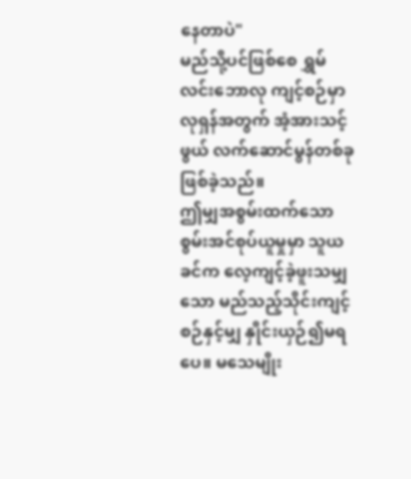နေတာပဲ"
မည်သို့ပင်ဖြစ်စေ ရွှမ်လင်းဘောလု ကျင့်စဉ်မှာ လုရှန်အတွက် အံ့အားသင့်ဖွယ် လက်ဆောင်မွန်တစ်ခု ဖြစ်ခဲ့သည်။
ဤမျှအစွမ်းထက်သော စွမ်းအင်စုပ်ယူမှုမှာ သူယခင်က လေ့ကျင့်ခဲ့ဖူးသမျှသော မည်သည့်သိုင်းကျင့်စဉ်နှင့်မျှ နှိုင်းယှဉ်၍မရပေ။ မသေမျိုး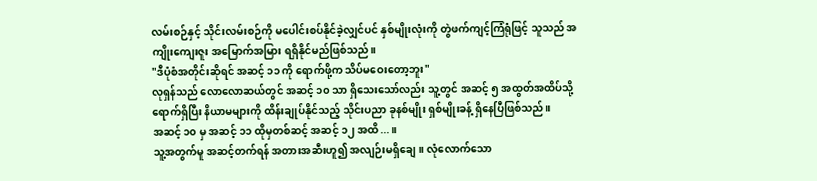လမ်းစဉ်နှင့် သိုင်းလမ်းစဉ်ကို မပေါင်းစပ်နိုင်ခဲ့လျှင်ပင် နှစ်မျိုးလုံးကို တွဲဖက်ကျင့်ကြံရုံဖြင့် သူသည် အကျိုးကျေးဇူး အမြောက်အမြား ရရှိနိုင်မည်ဖြစ်သည်။
"ဒီပုံစံအတိုင်းဆိုရင် အဆင့် ၁၁ ကို ရောက်ဖို့က သိပ်မဝေးတော့ဘူး"
လုရှန်သည် လောလောဆယ်တွင် အဆင့် ၁၀ သာ ရှိသေးသော်လည်း သူ့တွင် အဆင့် ၅ အထွတ်အထိပ်သို့ ရောက်ရှိပြီး နိယာမများကို ထိန်းချုပ်နိုင်သည့် သိုင်းပညာ ခုနစ်မျိုး ရှစ်မျိုးခန့် ရှိနေပြီဖြစ်သည်။
အဆင့် ၁၀ မှ အဆင့် ၁၁ ထိုမှတစ်ဆင့် အဆင့် ၁၂ အထိ...။
သူ့အတွက်မူ အဆင့်တက်ရန် အတားအဆီးဟူ၍ အလျဉ်းမရှိချေ။ လုံလောက်သော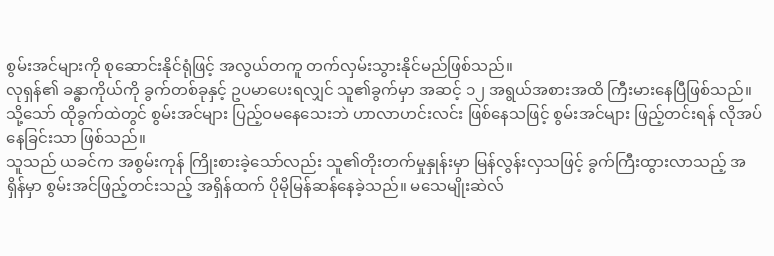စွမ်းအင်များကို စုဆောင်းနိုင်ရုံဖြင့် အလွယ်တကူ တက်လှမ်းသွားနိုင်မည်ဖြစ်သည်။
လုရှန်၏ ခန္ဓာကိုယ်ကို ခွက်တစ်ခုနှင့် ဥပမာပေးရလျှင် သူ၏ခွက်မှာ အဆင့် ၁၂ အရွယ်အစားအထိ ကြီးမားနေပြီဖြစ်သည်။
သို့သော် ထိုခွက်ထဲတွင် စွမ်းအင်များ ပြည့်ဝမနေသေးဘဲ ဟာလာဟင်းလင်း ဖြစ်နေသဖြင့် စွမ်းအင်များ ဖြည့်တင်းရန် လိုအပ်နေခြင်းသာ ဖြစ်သည်။
သူသည် ယခင်က အစွမ်းကုန် ကြိုးစားခဲ့သော်လည်း သူ၏တိုးတက်မှုနှုန်းမှာ မြန်လွန်းလှသဖြင့် ခွက်ကြီးထွားလာသည့် အရှိန်မှာ စွမ်းအင်ဖြည့်တင်းသည့် အရှိန်ထက် ပိုမိုမြန်ဆန်နေခဲ့သည်။ မသေမျိုးဆဲလ်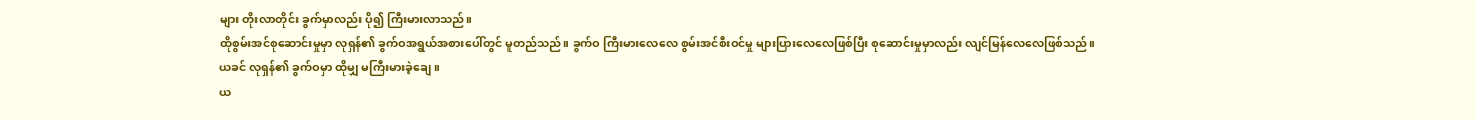များ တိုးလာတိုင်း ခွက်မှာလည်း ပို၍ ကြီးမားလာသည်။
ထိုစွမ်းအင်စုဆောင်းမှုမှာ လုရှန်၏ ခွက်ဝအရွယ်အစားပေါ်တွင် မူတည်သည်။ ခွက်ဝ ကြီးမားလေလေ စွမ်းအင်စီးဝင်မှု များပြားလေလေဖြစ်ပြီး စုဆောင်းမှုမှာလည်း လျင်မြန်လေလေဖြစ်သည်။
ယခင် လုရှန်၏ ခွက်ဝမှာ ထိုမျှ မကြီးမားခဲ့ချေ။
ယ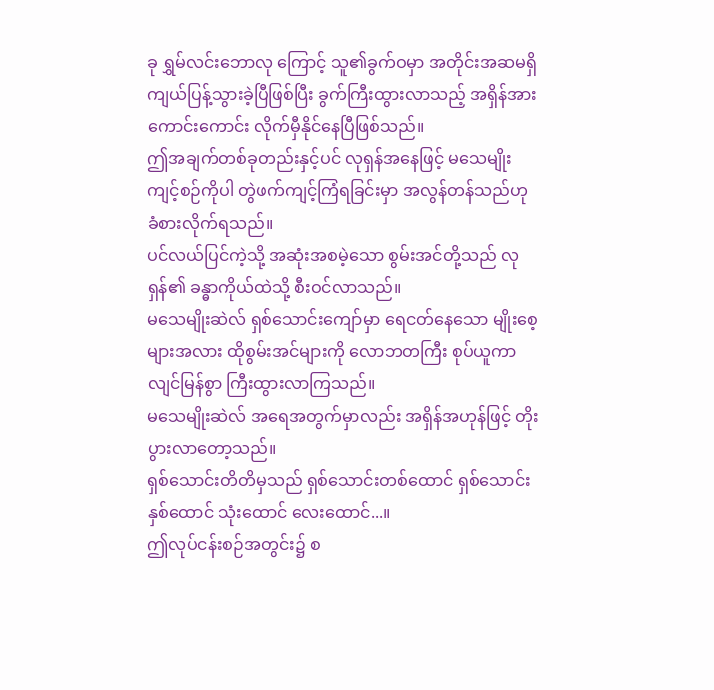ခု ရွှမ်လင်းဘောလု ကြောင့် သူ၏ခွက်ဝမှာ အတိုင်းအဆမရှိ ကျယ်ပြန့်သွားခဲ့ပြီဖြစ်ပြီး ခွက်ကြီးထွားလာသည့် အရှိန်အား ကောင်းကောင်း လိုက်မှီနိုင်နေပြီဖြစ်သည်။
ဤအချက်တစ်ခုတည်းနှင့်ပင် လုရှန်အနေဖြင့် မသေမျိုးကျင့်စဉ်ကိုပါ တွဲဖက်ကျင့်ကြံရခြင်းမှာ အလွန်တန်သည်ဟု ခံစားလိုက်ရသည်။
ပင်လယ်ပြင်ကဲ့သို့ အဆုံးအစမဲ့သော စွမ်းအင်တို့သည် လုရှန်၏ ခန္ဓာကိုယ်ထဲသို့ စီးဝင်လာသည်။
မသေမျိုးဆဲလ် ရှစ်သောင်းကျော်မှာ ရေငတ်နေသော မျိုးစေ့များအလား ထိုစွမ်းအင်များကို လောဘတကြီး စုပ်ယူကာ လျင်မြန်စွာ ကြီးထွားလာကြသည်။
မသေမျိုးဆဲလ် အရေအတွက်မှာလည်း အရှိန်အဟုန်ဖြင့် တိုးပွားလာတော့သည်။
ရှစ်သောင်းတိတိမှသည် ရှစ်သောင်းတစ်ထောင် ရှစ်သောင်းနှစ်ထောင် သုံးထောင် လေးထောင်...။
ဤလုပ်ငန်းစဉ်အတွင်း၌ စ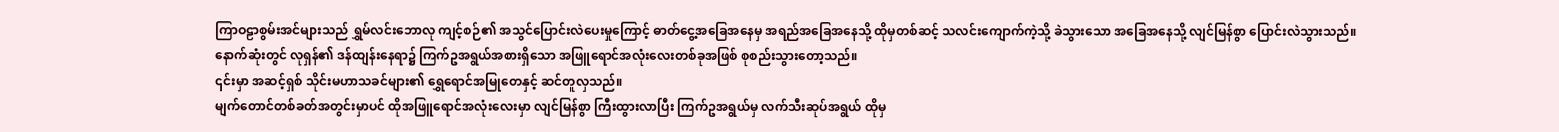ကြာဝဠာစွမ်းအင်များသည် ရွှမ်လင်းဘောလု ကျင့်စဉ်၏ အသွင်ပြောင်းလဲပေးမှုကြောင့် ဓာတ်ငွေ့အခြေအနေမှ အရည်အခြေအနေသို့ ထိုမှတစ်ဆင့် သလင်းကျောက်ကဲ့သို့ ခဲသွားသော အခြေအနေသို့ လျင်မြန်စွာ ပြောင်းလဲသွားသည်။
နောက်ဆုံးတွင် လုရှန်၏ ဒန်ထျန်းနေရာ၌ ကြက်ဥအရွယ်အစားရှိသော အဖြူရောင်အလုံးလေးတစ်ခုအဖြစ် စုစည်းသွားတော့သည်။
၎င်းမှာ အဆင့်ရှစ် သိုင်းမဟာသခင်များ၏ ရွှေရောင်အမြုတေနှင့် ဆင်တူလှသည်။
မျက်တောင်တစ်ခတ်အတွင်းမှာပင် ထိုအဖြူရောင်အလုံးလေးမှာ လျင်မြန်စွာ ကြီးထွားလာပြီး ကြက်ဥအရွယ်မှ လက်သီးဆုပ်အရွယ် ထိုမှ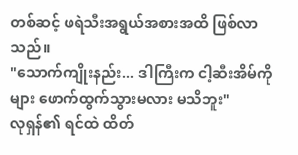တစ်ဆင့် ဖရဲသီးအရွယ်အစားအထိ ဖြစ်လာသည်။
"သောက်ကျိုးနည်း... ဒါကြီးက ငါ့ဆီးအိမ်ကိုများ ဖောက်ထွက်သွားမလား မသိဘူး"
လုရှန်၏ ရင်ထဲ ထိတ်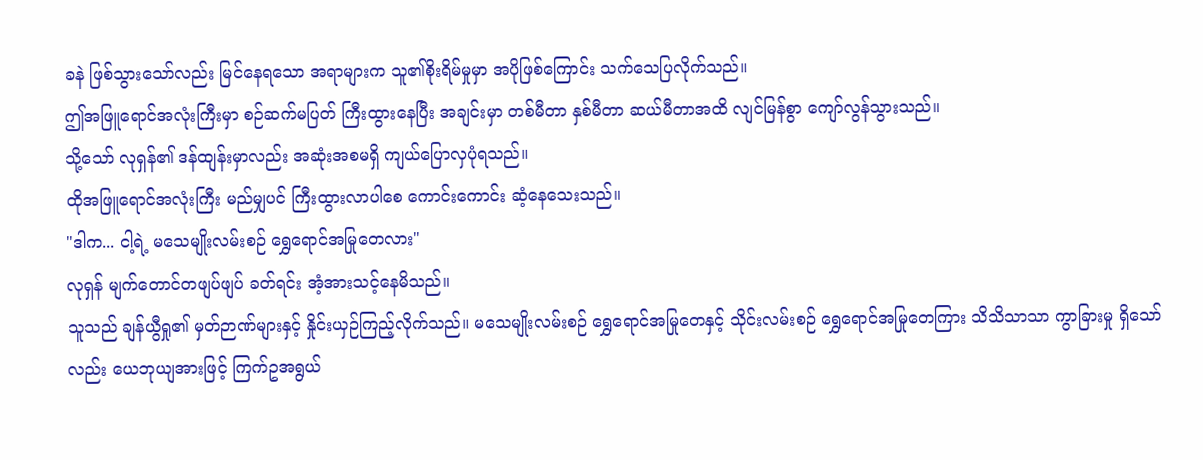ခနဲ ဖြစ်သွားသော်လည်း မြင်နေရသော အရာများက သူ၏စိုးရိမ်မှုမှာ အပိုဖြစ်ကြောင်း သက်သေပြလိုက်သည်။
ဤအဖြူရောင်အလုံးကြီးမှာ စဉ်ဆက်မပြတ် ကြီးထွားနေပြီး အချင်းမှာ တစ်မီတာ နှစ်မီတာ ဆယ်မီတာအထိ လျင်မြန်စွာ ကျော်လွန်သွားသည်။
သို့သော် လုရှန်၏ ဒန်ထျန်းမှာလည်း အဆုံးအစမရှိ ကျယ်ပြောလှပုံရသည်။
ထိုအဖြူရောင်အလုံးကြီး မည်မျှပင် ကြီးထွားလာပါစေ ကောင်းကောင်း ဆံ့နေသေးသည်။
"ဒါက... ငါ့ရဲ့ မသေမျိုးလမ်းစဉ် ရွှေရောင်အမြုတေလား"
လုရှန် မျက်တောင်တဖျပ်ဖျပ် ခတ်ရင်း အံ့အားသင့်နေမိသည်။
သူသည် ချန်ယွီရှု၏ မှတ်ဉာဏ်များနှင့် နှိုင်းယှဉ်ကြည့်လိုက်သည်။ မသေမျိုးလမ်းစဉ် ရွှေရောင်အမြုတေနှင့် သိုင်းလမ်းစဉ် ရွှေရောင်အမြုတေကြား သိသိသာသာ ကွာခြားမှု ရှိသော်လည်း ယေဘုယျအားဖြင့် ကြက်ဥအရွယ်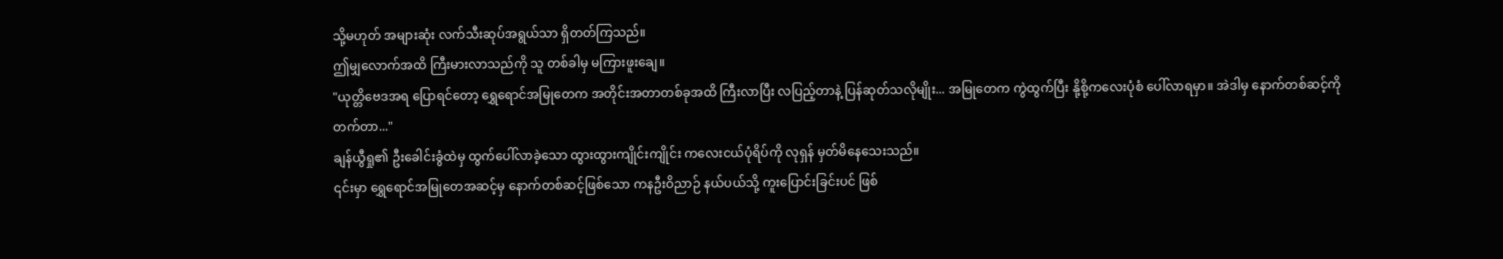သို့မဟုတ် အများဆုံး လက်သီးဆုပ်အရွယ်သာ ရှိတတ်ကြသည်။
ဤမျှလောက်အထိ ကြီးမားလာသည်ကို သူ တစ်ခါမှ မကြားဖူးချေ။
"ယုတ္တိဗေဒအရ ပြောရင်တော့ ရွှေရောင်အမြုတေက အတိုင်းအတာတစ်ခုအထိ ကြီးလာပြီး လပြည့်တာနဲ့ ပြန်ဆုတ်သလိုမျိုး... အမြုတေက ကွဲထွက်ပြီး နို့စို့ကလေးပုံစံ ပေါ်လာရမှာ။ အဲဒါမှ နောက်တစ်ဆင့်ကို တက်တာ..."
ချန်ယွီရှု၏ ဦးခေါင်းခွံထဲမှ ထွက်ပေါ်လာခဲ့သော ထွားထွားကျိုင်းကျိုင်း ကလေးငယ်ပုံရိပ်ကို လုရှန် မှတ်မိနေသေးသည်။
၎င်းမှာ ရွှေရောင်အမြုတေအဆင့်မှ နောက်တစ်ဆင့်ဖြစ်သော ကနဦးဝိညာဉ် နယ်ပယ်သို့ ကူးပြောင်းခြင်းပင် ဖြစ်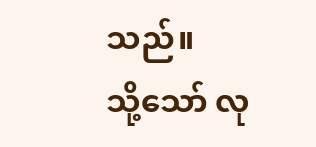သည်။
သို့သော် လု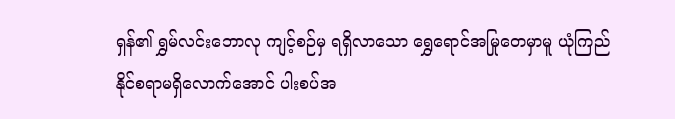ရှန်၏ ရွှမ်လင်းဘောလု ကျင့်စဉ်မှ ရရှိလာသော ရွှေရောင်အမြုတေမှာမူ ယုံကြည်နိုင်စရာမရှိလောက်အောင် ပါးစပ်အ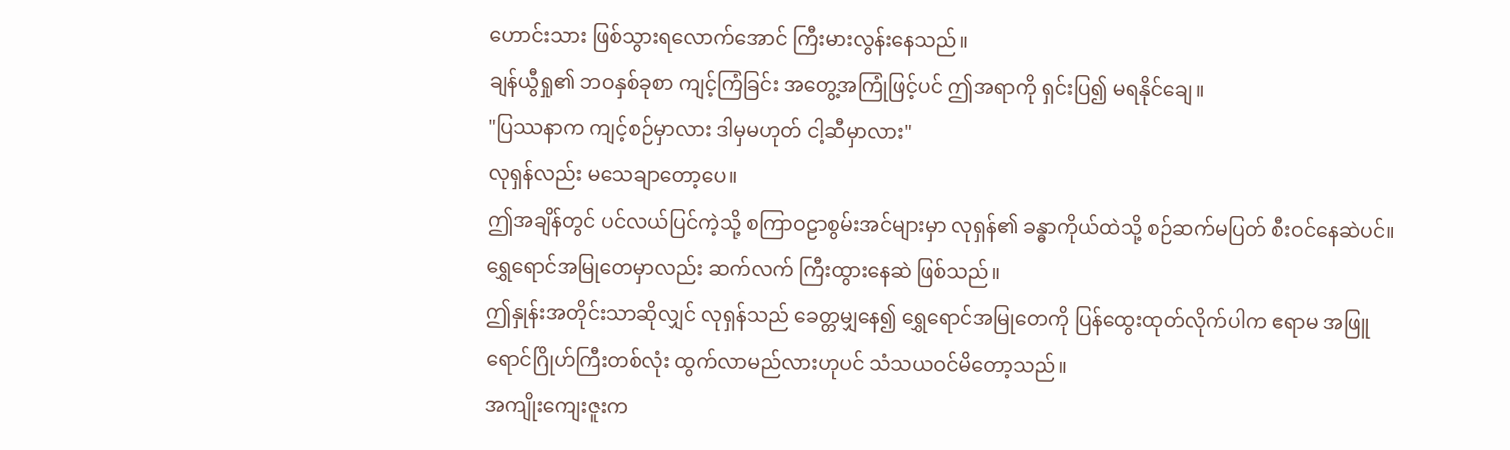ဟောင်းသား ဖြစ်သွားရလောက်အောင် ကြီးမားလွန်းနေသည်။
ချန်ယွီရှု၏ ဘဝနှစ်ခုစာ ကျင့်ကြံခြင်း အတွေ့အကြုံဖြင့်ပင် ဤအရာကို ရှင်းပြ၍ မရနိုင်ချေ။
"ပြဿနာက ကျင့်စဉ်မှာလား ဒါမှမဟုတ် ငါ့ဆီမှာလား"
လုရှန်လည်း မသေချာတော့ပေ။
ဤအချိန်တွင် ပင်လယ်ပြင်ကဲ့သို့ စကြာဝဠာစွမ်းအင်များမှာ လုရှန်၏ ခန္ဓာကိုယ်ထဲသို့ စဉ်ဆက်မပြတ် စီးဝင်နေဆဲပင်။
ရွှေရောင်အမြုတေမှာလည်း ဆက်လက် ကြီးထွားနေဆဲ ဖြစ်သည်။
ဤနှုန်းအတိုင်းသာဆိုလျှင် လုရှန်သည် ခေတ္တမျှနေ၍ ရွှေရောင်အမြုတေကို ပြန်ထွေးထုတ်လိုက်ပါက ဧရာမ အဖြူရောင်ဂြိုဟ်ကြီးတစ်လုံး ထွက်လာမည်လားဟုပင် သံသယဝင်မိတော့သည်။
အကျိုးကျေးဇူးက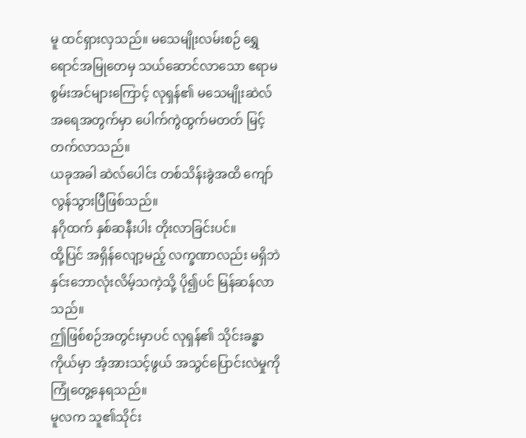မူ ထင်ရှားလှသည်။ မသေမျိုးလမ်းစဉ် ရွှေရောင်အမြုတေမှ သယ်ဆောင်လာသော ဧရာမစွမ်းအင်များကြောင့် လုရှန်၏ မသေမျိုးဆဲလ် အရေအတွက်မှာ ပေါက်ကွဲထွက်မတတ် မြင့်တက်လာသည်။
ယခုအခါ ဆဲလ်ပေါင်း တစ်သိန်းခွဲအထိ ကျော်လွန်သွားပြီဖြစ်သည်။
နဂိုထက် နှစ်ဆနီးပါး တိုးလာခြင်းပင်။
ထို့ပြင် အရှိန်လျော့မည့် လက္ခဏာလည်း မရှိဘဲ နှင်းဘောလုံးလိမ့်သကဲ့သို့ ပို၍ပင် မြန်ဆန်လာသည်။
ဤဖြစ်စဉ်အတွင်းမှာပင် လုရှန်၏ သိုင်းခန္ဓာကိုယ်မှာ အံ့အားသင့်ဖွယ် အသွင်ပြောင်းလဲမှုကို ကြုံတွေ့နေရသည်။
မူလက သူ၏သိုင်း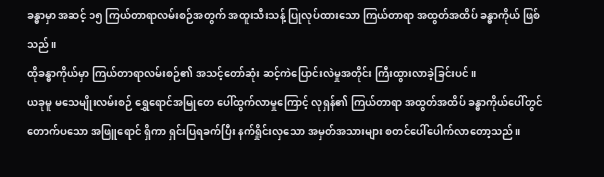ခန္ဓာမှာ အဆင့် ၁၅ ကြယ်တာရာလမ်းစဉ်အတွက် အထူးသီးသန့် ပြုလုပ်ထားသော ကြယ်တာရာ အထွတ်အထိပ် ခန္ဓာကိုယ် ဖြစ်သည်။
ထိုခန္ဓာကိုယ်မှာ ကြယ်တာရာလမ်းစဉ်၏ အသင့်တော်ဆုံး ဆင့်ကဲပြောင်းလဲမှုအတိုင်း ကြီးထွားလာခဲ့ခြင်းပင်။
ယခုမူ မသေမျိုးလမ်းစဉ် ရွှေရောင်အမြုတေ ပေါ်ထွက်လာမှုကြောင့် လုရှန်၏ ကြယ်တာရာ အထွတ်အထိပ် ခန္ဓာကိုယ်ပေါ်တွင် တောက်ပသော အဖြူရောင် ရှိကာ ရှင်းပြရခက်ပြီး နက်ရှိုင်းလှသော အမှတ်အသားများ စတင်ပေါ်ပေါက်လာတော့သည်။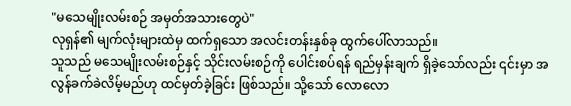"မသေမျိုးလမ်းစဉ် အမှတ်အသားတွေပဲ"
လုရှန်၏ မျက်လုံးများထဲမှ ထက်ရှသော အလင်းတန်းနှစ်ခု ထွက်ပေါ်လာသည်။
သူသည် မသေမျိုးလမ်းစဉ်နှင့် သိုင်းလမ်းစဉ်ကို ပေါင်းစပ်ရန် ရည်မှန်းချက် ရှိခဲ့သော်လည်း ၎င်းမှာ အလွန်ခက်ခဲလိမ့်မည်ဟု ထင်မှတ်ခဲ့ခြင်း ဖြစ်သည်။ သို့သော် လောလော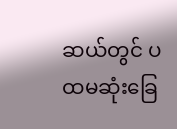ဆယ်တွင် ပထမဆုံးခြေ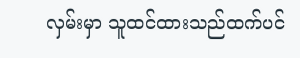လှမ်းမှာ သူထင်ထားသည်ထက်ပင်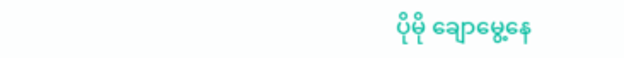ပိုမို ချောမွေ့နေ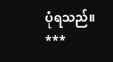ပုံရသည်။
***